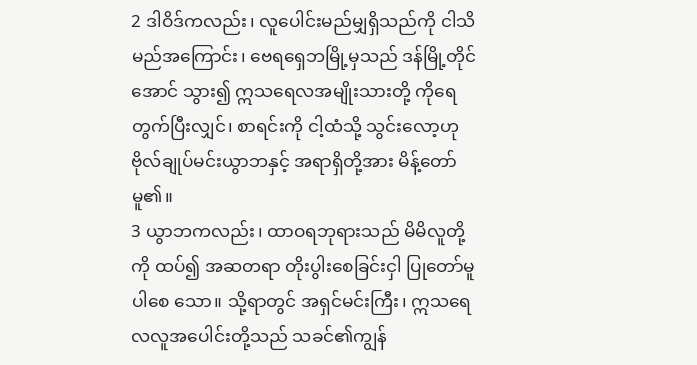2 ဒါဝိဒ်ကလည်း၊ လူပေါင်းမည်မျှရှိသည်ကို ငါသိမည်အကြောင်း၊ ဗေရရှေဘမြို့မှသည် ဒန်မြို့တိုင်အောင် သွား၍ ဣသရေလအမျိုးသားတို့ ကိုရေတွက်ပြီးလျှင်၊ စာရင်းကို ငါ့ထံသို့ သွင်းလော့ဟု ဗိုလ်ချုပ်မင်းယွာဘနှင့် အရာရှိတို့အား မိန့်တော်မူ၏။
3 ယွာဘကလည်း၊ ထာဝရဘုရားသည် မိမိလူတို့ကို ထပ်၍ အဆတရာ တိုးပွါးစေခြင်းငှါ ပြုတော်မူပါစေ သော။ သို့ရာတွင် အရှင်မင်းကြီး၊ ဣသရေလလူအပေါင်းတို့သည် သခင်၏ကျွန်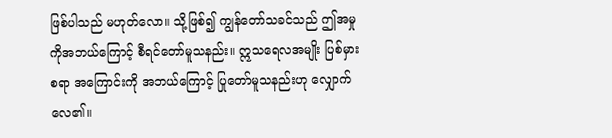ဖြစ်ပါသည် မဟုတ်လော။ သို့ဖြစ်၍ ကျွန်တော်သခင်သည် ဤအမှုကိုအဘယ်ကြောင့် စီရင်တော်မူသနည်း။ ဣသရေလအမျိုး ပြစ်မှားစရာ အကြောင်းကို အဘယ်ကြောင့် ပြုတော်မူသနည်းဟု လျှောက်လေ၏။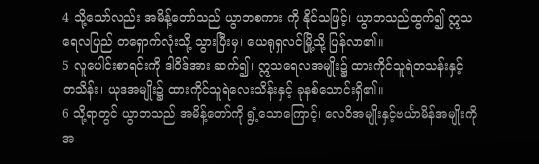4 သို့သော်လည်း အမိန့်တော်သည် ယွာဘစကား ကို နိုင်သဖြင့်၊ ယွာဘသည်ထွက်၍ ဣသရေလပြည် တရှောက်လုံးသို့ သွားပြီးမှ၊ ယေရုရှလင်မြို့သို့ ပြန်လာ၏။
5 လူပေါင်းစာရင်းကို ဒါဝိဒ်အား ဆက်၍၊ ဣသရေလအမျိုး၌ ထားကိုင်သူရဲတသန်းနှင့် တသိန်း၊ ယုဒအမျိုး၌ ထားကိုင်သူရဲလေးသိန်းနှင့် ခုနစ်သောင်းရှိ၏။
6 သို့ရာတွင် ယွာဘသည် အမိန့်တော်ကို ရွံ့သောကြောင့်၊ လေဝိအမျိုးနှင့်ဗင်္ယာမိန်အမျိုးကို အ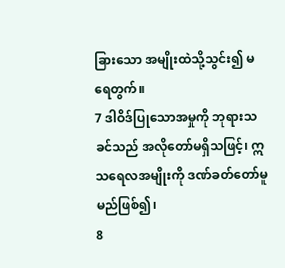ခြားသော အမျိုးထဲသို့သွင်း၍ မရေတွက်။
7 ဒါဝိဒ်ပြုသောအမှုကို ဘုရားသခင်သည် အလိုတော်မရှိသဖြင့်၊ ဣသရေလအမျိုးကို ဒဏ်ခတ်တော်မူမည်ဖြစ်၍၊
8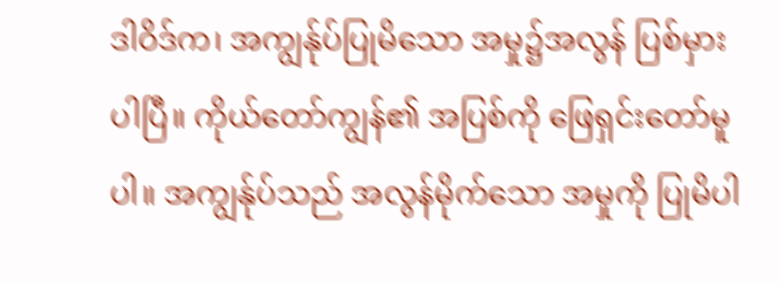ဒါဝိဒ်က၊ အကျွန်ုပ်ပြုမိသော အမှု၌အလွန် ပြစ်မှားပါပြီ။ ကိုယ်တော်ကျွန်၏ အပြစ်ကို ဖြေရှင်းတော်မူပါ။ အကျွန်ုပ်သည် အလွန်မိုက်သော အမှုကို ပြုမိပါ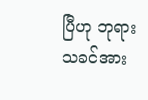ပြီဟု ဘုရားသခင်အား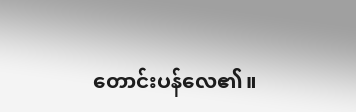တောင်းပန်လေ၏။